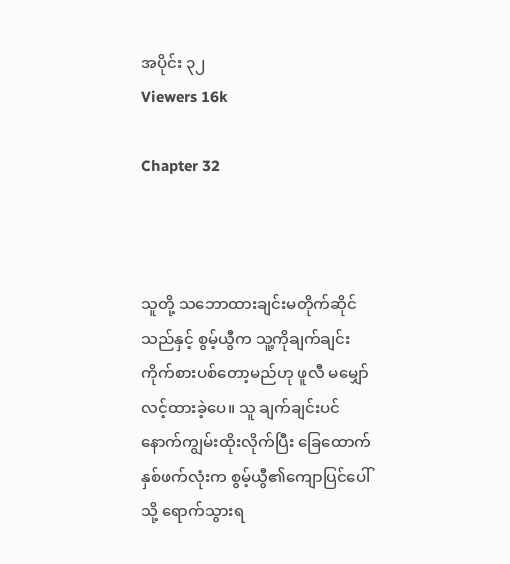အပိုင်း ၃၂
Viewers 16k

Chapter 32



သူတို့ သဘောထားချင်းမတိုက်ဆိုင်သည်နှင့် စွမ့်ယွီက သူ့ကိုချက်ချင်း ကိုက်စားပစ်တော့မည်ဟု ဖူလီ မမျှော်လင့်ထားခဲ့ပေ။ သူ ချက်ချင်းပင် နောက်ကျွမ်းထိုးလိုက်ပြီး ခြေထောက်နှစ်ဖက်လုံးက စွမ့်ယွီ၏ကျောပြင်ပေါ်သို့ ရောက်သွားရ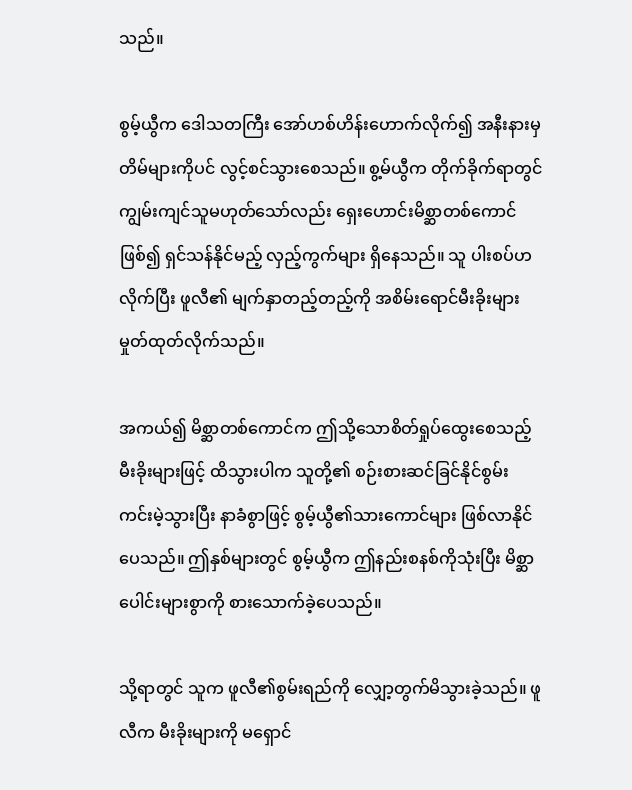သည်။

စွမ့်ယွီက ဒေါသတကြီး အော်ဟစ်ဟိန်းဟောက်လိုက်၍ အနီးနားမှ တိမ်များကိုပင် လွင့်စင်သွားစေသည်။ စွ့မ်ယွီက တိုက်ခိုက်ရာတွင် ကျွမ်းကျင်သူမဟုတ်သော်လည်း ရှေးဟောင်းမိစ္ဆာတစ်ကောင်ဖြစ်၍ ရှင်သန်နိုင်မည့် လှည့်ကွက်များ ရှိနေသည်။ သူ ပါးစပ်ဟလိုက်ပြီး ဖူလီ၏ မျက်နှာတည့်တည့်ကို အစိမ်းရောင်မီးခိုးများမှုတ်ထုတ်လိုက်သည်။

အကယ်၍ မိစ္ဆာတစ်ကောင်က ဤသို့သောစိတ်ရှုပ်ထွေးစေသည့် မီးခိုးများဖြင့် ထိသွားပါက သူတို့၏ စဉ်းစားဆင်ခြင်နိုင်စွမ်း ကင်းမဲ့သွားပြီး နာခံစွာဖြင့် စွမ့်ယွီ၏သားကောင်များ ဖြစ်လာနိုင်ပေသည်။ ဤနှစ်များတွင် စွမ့်ယွီက ဤနည်းစနစ်ကိုသုံးပြီး မိစ္ဆာပေါင်းများစွာကို စားသောက်ခဲ့ပေသည်။

သို့ရာတွင် သူက ဖူလီ၏စွမ်းရည်ကို လျှော့တွက်မိသွားခဲ့သည်။ ဖူလီက မီးခိုးများကို မရှောင်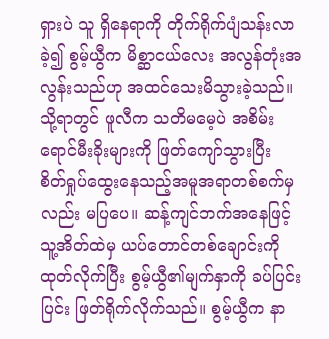ရှားပဲ သူ ရှိနေရာကို တိုက်ရိုက်ပျံသန်းလာခဲ့၍ စွမ့်ယွီက မိစ္ဆာငယ်လေး အလွန်တုံးအလွန်းသည်ဟု အထင်သေးမိသွားခဲ့သည်။ သို့ရာတွင် ဖူလီက သတိမမေ့ပဲ အစိမ်းရောင်မီးခိုးများကို ဖြတ်ကျော်သွားပြီး စိတ်ရှုပ်ထွေးနေသည့်အမူအရာတစ်စက်မှလည်း မပြပေ။ ဆန့်ကျင်ဘက်အနေဖြင့် သူ့အိတ်ထဲမှ ယပ်တောင်တစ်ချောင်းကို ထုတ်လိုက်ပြီး စွမ့်ယွီ၏မျက်နှာကို ခပ်ပြင်းပြင်း ဖြတ်ရိုက်လိုက်သည်။ စွမ့်ယွီက နာ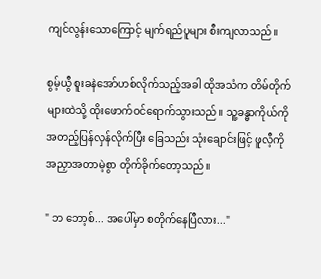ကျင်လွန်းသောကြောင့် မျက်ရည်ပူများ စီးကျလာသည်။

စွမ့်ယွီ စူးခနဲအော်ဟစ်လိုက်သည့်အခါ ထိုအသံက တိမ်တိုက်များထဲသို့ ထိုးဖောက်ဝင်ရောက်သွားသည်။ သူ့ခန္ဓာကိုယ်ကို အတည့်ပြန်လှန်လိုက်ပြီး ခြေသည်း သုံးချောင်းဖြင့် ဖူလီ့ကို အညှာအတာမဲ့စွာ တိုက်ခိုက်တော့သည်။

" ဘ ဘော့စ်... အပေါ်မှာ စတိုက်နေပြီလား..."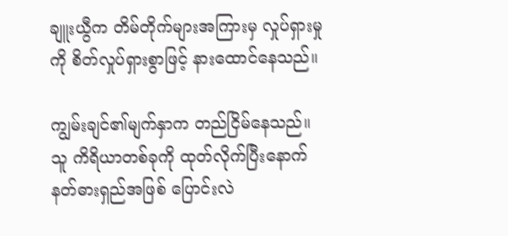ချူးယွီက တိမ်တိုက်များအကြားမှ လှုပ်ရှားမှုကို စိတ်လှုပ်ရှားစွာဖြင့် နားထောင်နေသည်။

ကျွမ်းချင်၏မျက်နှာက တည်ငြိမ်နေသည်။ သူ ကိရိယာတစ်ခုကို ထုတ်လိုက်ပြီးနောက် နတ်ဓားရှည်အဖြစ် ပြောင်းလဲ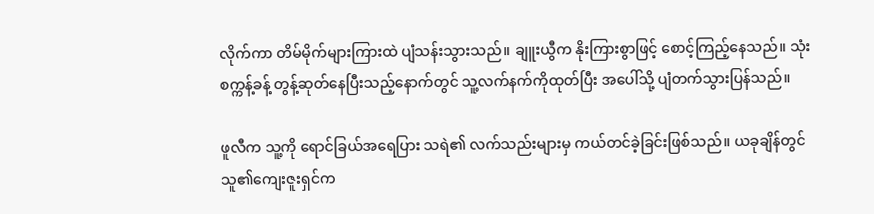လိုက်ကာ တိမ်မိုက်များကြားထဲ ပျံသန်းသွားသည်။ ချူးယွီက နိုးကြားစွာဖြင့် စောင့်ကြည့်နေသည်။ သုံးစက္ကန့်ခန့် တွန့်ဆုတ်နေပြီးသည့်နောက်တွင် သူ့လက်နက်ကိုထုတ်ပြီး အပေါ်သို့ ပျံတက်သွားပြန်သည်။

ဖူလီက သူ့ကို ရောင်ခြယ်အရေပြား သရဲ၏ လက်သည်းများမှ ကယ်တင်ခဲ့ခြင်းဖြစ်သည်။ ယခုချိန်တွင် သူ၏ကျေးဇူးရှင်က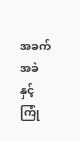အခက်အခဲနှင့် ကြုံ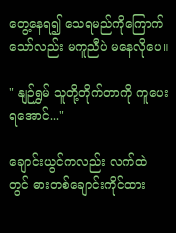တွေ့နေ‌ရ၍ သေရမည်ကိုကြောက်သော်လည်း မကူညီပဲ ‌မနေလိုပေ။

" နျဉ်ရွှမ် သူတို့တိုက်တာကို ကူပေးရအောင်..."

ချောင်းယွင်ကလည်း လက်ထဲတွင် ‌ဓားတစ်ချောင်းကိုင်ထား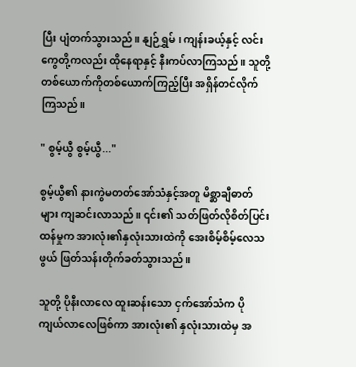ပြီး ပျံတက်သွားသည်။ နျဉ်ရွှမ်၊ ကျန်းခယ့်နှင့် လင်းကွေတို့ကလည်း ထိုနေရာနှင့် နီးကပ်လာကြသည်။ သူတို့ တစ်ယောက်ကိုတစ်ယောက်ကြည့်ပြီး အရှိန်တင်လိုက်ကြသည်။

" စွမ့်ယွီ စွမ့်ယွီ..."

စွမ့်ယွီ၏ နားကွဲမတတ်အော်သံနှင့်အတူ မိစ္ဆာချီဓာတ်များ ကျဆင်းလာသည်။ ၎င်း၏ သတ်ဖြတ်လိုစိတ်ပြင်းထန်မှုက အားလုံး၏နှလုံးသားထဲကို အေးစိမ့်စိမ့်လေသဖွယ် ဖြတ်သန်းတိုက်ခတ်သွားသည်။

သူတို့ ပိုနီးလာလေ ထူးဆန်းသော ငှက်အော်သံက ပိုကျယ်လာလေဖြစ်ကာ အားလုံး၏ နှလုံးသားထဲမှ အ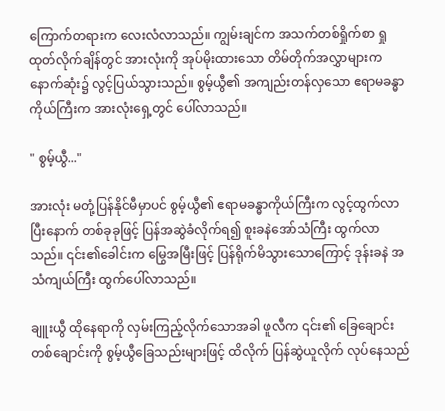ကြောက်တရားက လေးလံလာသည်။ ကျွမ်းချင်က အသက်တစ်ရှိုက်စာ ရှုထုတ်လိုက်ချိန်တွင် အားလုံးကို အုပ်မိုးထားသော တိမ်တိုက်အလွှာများက နောက်ဆုံး၌ လွင့်ပြယ်သွားသည်။ စွမ့်ယွီ၏ အကျည်းတန်လှသော ဧရာမခန္ဓာကိုယ်ကြီးက အားလုံးရှေ့တွင် ပေါ်လာသည်။

" စွမ့်ယွီ..."

အားလုံး မတုံ့ပြန်နိုင်မီမှာပင် စွမ့်ယွီ၏ ဧရာမခန္ဓာကိုယ်ကြီးက လွင့်ထွက်လာပြီးနောက် တစ်ခုခုဖြင့် ပြန်အဆွဲခံလိုက်ရ၍ စူးခနဲအော်သံကြီး ထွက်လာသည်။ ၎င်း၏ခေါင်းက မြွေအမြီးဖြင့် ပြန်ရိုက်မိသွားသောကြောင့် ဒုန်းခနဲ အသံကျယ်ကြီး ထွက်ပေါ်လာသည်။

ချူးယွီ ထိုနေရာကို လှမ်းကြည့်လိုက်သောအခါ ဖူလီက ၎င်း၏ ခြေချောင်းတစ်ချောင်းကို စွမ့်ယွီခြေသည်းများဖြင့် ထိလိုက် ပြန်ဆွဲယူလိုက် လုပ်နေသည်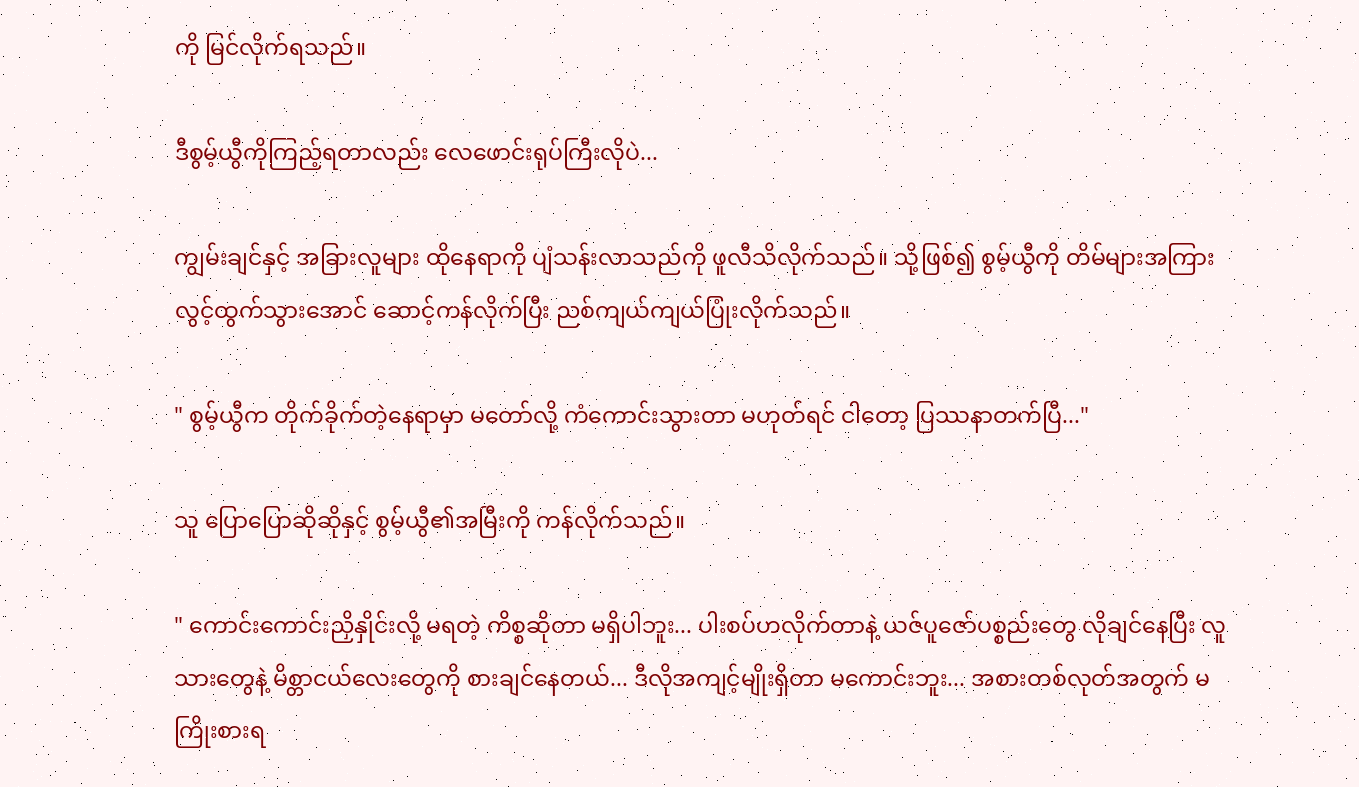ကို မြင်လိုက်ရသည်။

ဒီစွမ့်ယွီကိုကြည့်ရတာလည်း လေဖောင်းရုပ်ကြီးလိုပဲ...

ကျွမ်းချင်နှင့် အခြားလူများ ထိုနေရာကို ပျံသန်းလာသည်ကို ဖူလီသိလိုက်သည်။ သို့ဖြစ်၍ စွမ့်ယွီကို တိမ်များအကြားလွင့်ထွက်သွားအောင် ဆောင့်ကန်လိုက်ပြီး ညစ်ကျယ်ကျယ်ပြုံးလိုက်သည်။

" စွမ့်ယွီက တိုက်ခိုက်‌တဲ့နေရာမှာ မတော်လို့ ကံကောင်းသွားတာ မဟုတ်ရင် ငါတော့ ပြဿနာတက်ပြီ..."

သူ ပြောပြောဆိုဆိုနှင့် စွမ့်ယွီ၏အမြီးကို ကန်လိုက်သည်။

" ကောင်းကောင်းညှိနှိုင်းလို့ မရတဲ့ ကိစ္စဆိုတာ မရှိပါဘူး... ပါးစပ်ဟလိုက်တာနဲ့ ယဇ်ပူဇော်ပစ္စည်းတွေ လိုချင်နေပြီး လူသားတွေနဲ့ မိစ္တာငယ်လေးတွေကို စားချင်နေတယ်... ဒီလိုအကျင့်မျိုးရှိတာ မကောင်းဘူး... အစားတစ်လုတ်အတွက် မကြိုးစားရ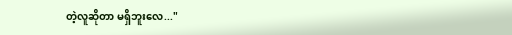တဲ့လူဆိုတာ မရှိဘူးလေ..."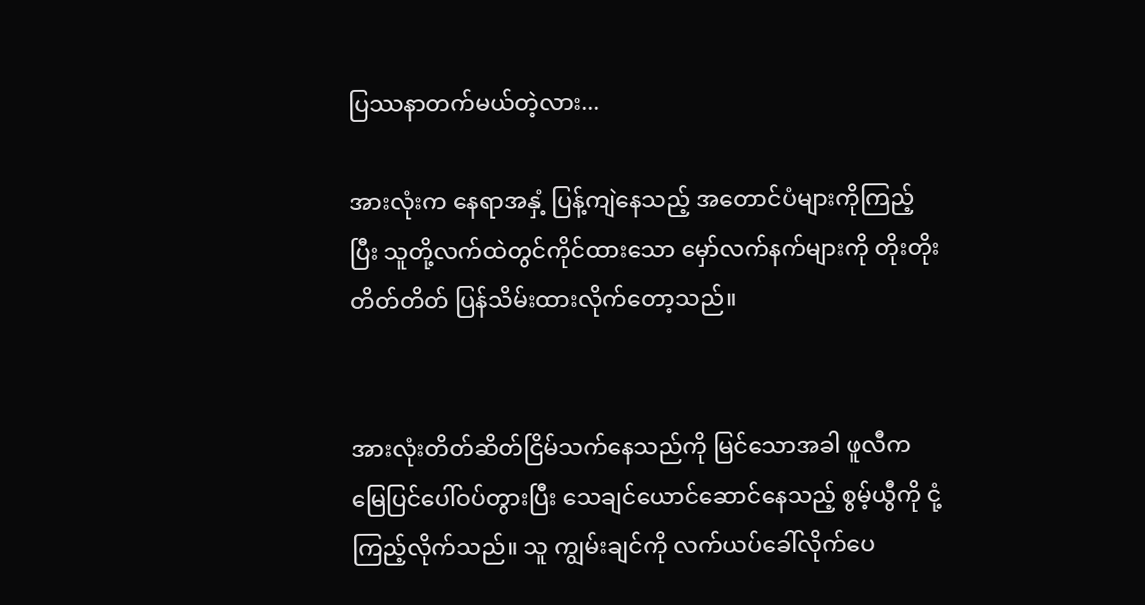ပြဿနာတက်မယ်တဲ့လား...

အားလုံးက နေရာအနှံ့ ပြန့်ကျဲနေသည့် အတောင်ပံများကိုကြည့်ပြီး သူတို့လက်ထဲတွင်ကိုင်ထားသော မှော်လက်နက်များကို တိုးတိုးတိတ်တိတ် ပြန်သိမ်းထားလိုက်တော့သည်။


အားလုံးတိတ်ဆိတ်ငြိမ်သက်နေသည်ကို မြင်သောအခါ ဖူလီက မြေပြင်ပေါ်ဝပ်တွားပြီး သေချင်ယောင်ဆောင်နေသည့် စွမ့်ယွီကို ငုံ့ကြည့်လိုက်သည်။ သူ ကျွမ်းချင်ကို လက်ယပ်ခေါ်လိုက်ပေ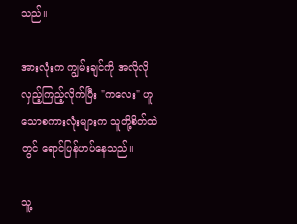သည်။

အားလုံးက ကျွမ်းချင်ကို အလိုလိုလှည့်ကြည့်လိုက်ပြီး "ကလေး" ဟူသောစကားလုံးများက သူတို့စိတ်ထဲတွင် ရောင်ပြန်ဟပ်နေသည်။

သူ့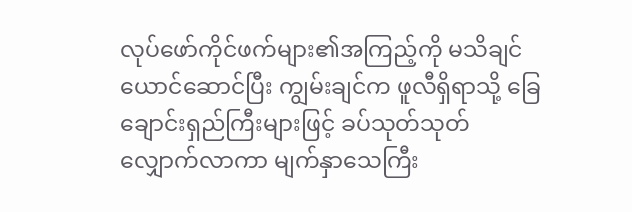လုပ်ဖော်ကိုင်ဖက်များ၏အကြည့်ကို မသိချင်ယောင်ဆောင်ပြီး ကျွမ်းချင်က ဖူလီရှိရာသို့ ခြေချောင်းရှည်ကြီးများဖြင့် ခပ်သုတ်သုတ်လျှောက်လာကာ မျက်နှာသေကြီး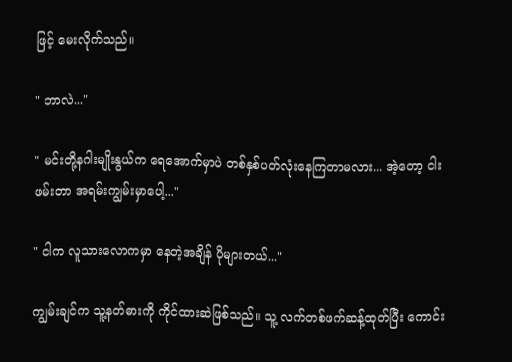ဖြင့် မေးလိုက်သည်။

" ဘာလဲ..."

" မင်းတို့နဂါးမျိုးနွယ်က ရေအောက်မှာပဲ တစ်နှစ်ပတ်လုံးနေကြတာမလား... အဲ့တော့ ငါးဖမ်းတာ အရမ်းကျွမ်းမှာပေါ့..."

" ငါက လူသားလောကမှာ နေတဲ့အချိန် ပိုများတယ်..."

ကျွမ်းချင်က သူ့နတ်ဓားကို ကိုင်ထားဆဲဖြစ်သည်။ သူ့ လက်တစ်ဖက်ဆန့်ထုတ်ပြီး ကောင်း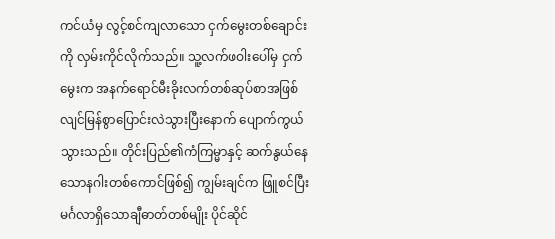ကင်ယံမှ လွင့်စင်ကျလာသော ငှက်မွေးတစ်ချောင်းကို လှမ်းကိုင်လိုက်သည်။ သူ့လက်ဖဝါးပေါ်မှ ငှက်မွေးက အနက်ရောင်မီးခိုးလက်တစ်ဆုပ်စာအဖြစ် လျင်မြန်စွာပြောင်းလဲသွားပြီးနောက် ပျောက်ကွယ်သွားသည်။ တိုင်းပြည်၏ကံကြမ္မာနှင့် ဆက်နွယ်နေသောနဂါးတစ်ကောင်ဖြစ်၍ ကျွမ်းချင်က ဖြူစင်ပြီး မင်္ဂလာရှိသောချီဓာတ်တစ်မျိုး ပိုင်ဆိုင်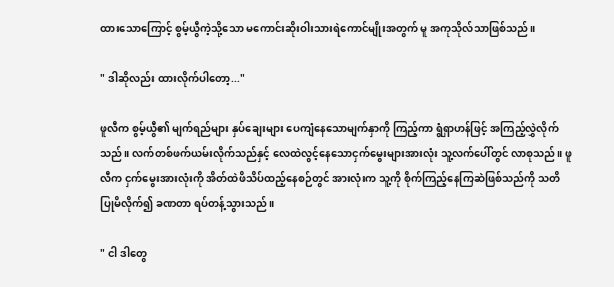ထားသောကြောင့် စွမ့်ယွီကဲ့သို့သော မကောင်းဆိုးဝါးသားရဲကောင်မျိုးအတွက် မူ အကုသိုလ်သာဖြစ်သည်။

" ဒါဆိုလည်း ထားလိုက်ပါတော့..."

ဖူလီက စွမ့်ယွီ၏ မျက်ရည်များ နှပ်ချေးများ ပေကျံနေသောမျက်နှာကို ကြည့်ကာ ရွံရှာဟန်ဖြင့် အကြည့်လွှဲလိုက်သည်။ လက်တစ်ဖက်ယမ်းလိုက်သည်နှင့် လေထဲလွင့်နေသောငှက်မွေးများအားလုံး သူ့လက်ပေါ်တွင် လာစုသည်။ ဖူလီက ငှက်မွေးအားလုံးကို အိတ်ထဲဖိသိပ်ထည့်နေစဉ်တွင် အားလုံးက သူ့ကို စိုက်ကြည့်နေကြဆဲဖြစ်သည်ကို သတိပြုမိလိုက်၍ ခဏတာ ရပ်တန့်သွားသည်။

" ငါ ဒါတွေ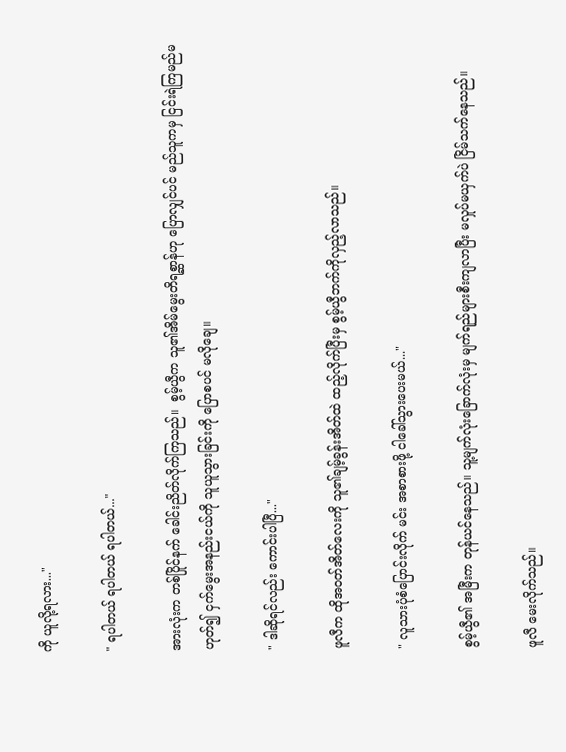ကို ယူလို့ရလား..."

" ရပါတယ် ရပါတယ် ရပါတယ်..."

အားလုံးက တစ်ပြိုင်နက် ခေါင်းညိတ်လိုက်ကြသည်။  စွမ့်ယွီက သူ၏အိမ်မွေးတိရစ္ဆာန်ဟု ပြောလျှင်ပင် မည်သူကမှ ငြင်းရဲကြမည်မဟုတ်၍ ငှက်မွေးအနည်းငယ်ကို သူယူသွားခြင်းကို ပြောစပင် မလိုချေ။

" ဒါဆိုရင်လည်း ကောင်းပါပြီ..."

ဖူလီက ထိုအဝတ်အိတ်လေးကို သူ၏ချမ့်ခွန်းအိတ်ထဲ ထည့်လိုက်ပြီးမှ စွမ့်ယွီဘက်ကိုလှည့်လာသည်။

" လူသားပုံစံပြောင်းလိုက် မင်း အစာစားဖို့ ငါခေါ်သွားပေးမယ်..."

စွမ့်ယွီ၏ အမြီးက တုန်ယင်နေသည်။ သူ့မျက်လုံးခြောက်လုံးမှ မျက်ရည်များစီးကျလာပြီး မလှုပ်မယှက်ပဲ ငြိမ်သက်နေသည်။

ဖူလီ မေးလိုက်သည်။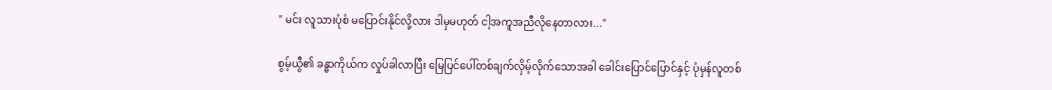" မင်း လူသားပုံစံ မပြောင်းနိုင်လို့လား ဒါမှမဟုတ် ငါ့အကူအညီလိုနေတာလား..."

စွမ့်ယွီ၏ ခန္ဓာကိုယ်က လှုပ်ခါလာပြီး မြေပြင်ပေါ်တစ်ချက်လှိမ့်လိုက်သောအခါ ခေါင်းပြောင်ပြောင်နှင့် ပုံမှန်လူတစ်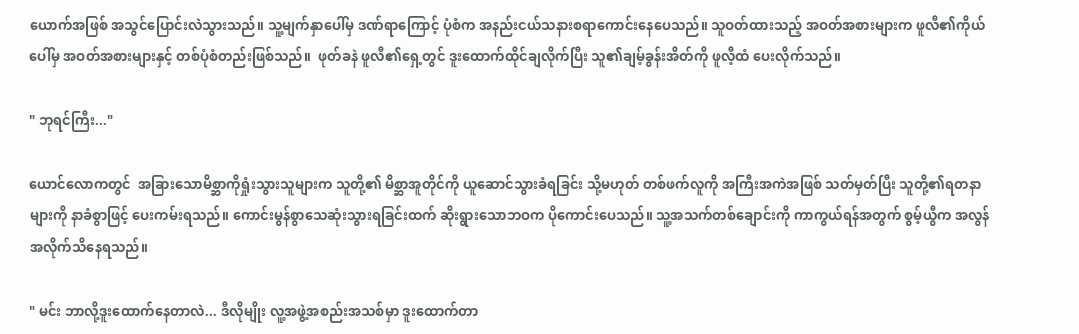ယောက်အဖြစ် အသွင်ပြောင်းလဲသွားသည်။ သူ့မျက်နှာပေါ်မှ ဒဏ်ရာကြောင့် ပုံစံက အနည်းငယ်သနားစရာကောင်းနေပေသည်။ သူဝတ်ထားသည့် အဝတ်အစားများက ဖူလီ၏ကိုယ်ပေါ်မှ အဝတ်အစားများနှင့် တစ်ပုံစံတည်းဖြစ်သည်။  ဖုတ်ခနဲ ‌ဖူလီ၏ရှေ့တွင် ဒူးထောက်ထိုင်ချလိုက်ပြီး သူ၏ချမ့်ခွန်းအိတ်ကို ဖူလီ့ထံ ပေးလိုက်သည်။

" ဘုရင်ကြီး..."

ယောင်လောကတွင်  အခြားသောမိစ္ဆာကိုရှုံးသွားသူများက သူတို့၏ မိစ္ဆာအူတိုင်ကို ယူဆောင်သွားခံရခြင်း သို့မဟုတ် တစ်ဖက်လူကို အကြီးအကဲအဖြစ် သတ်မှတ်ပြီး သူတို့၏ရတနာများကို နာခံစွာဖြင့် ပေးကမ်းရသည်။ ကောင်းမွန်စွာသေဆုံးသွားရခြင်းထက် ဆိုးရွားသောဘဝက ပိုကောင်းပေသည်။ သူ့အသက်တစ်ချောင်းကို ကာကွယ်ရန်အတွက် စွမ့်ယွီက အလွန်အလိုက်သိနေရသည်။

" မင်း ဘာလို့ဒူးထောက်နေတာလဲ... ဒီလိုမျိုး လူ့အဖွဲ့အစည်းအသစ်မှာ ဒူးထောက်တာ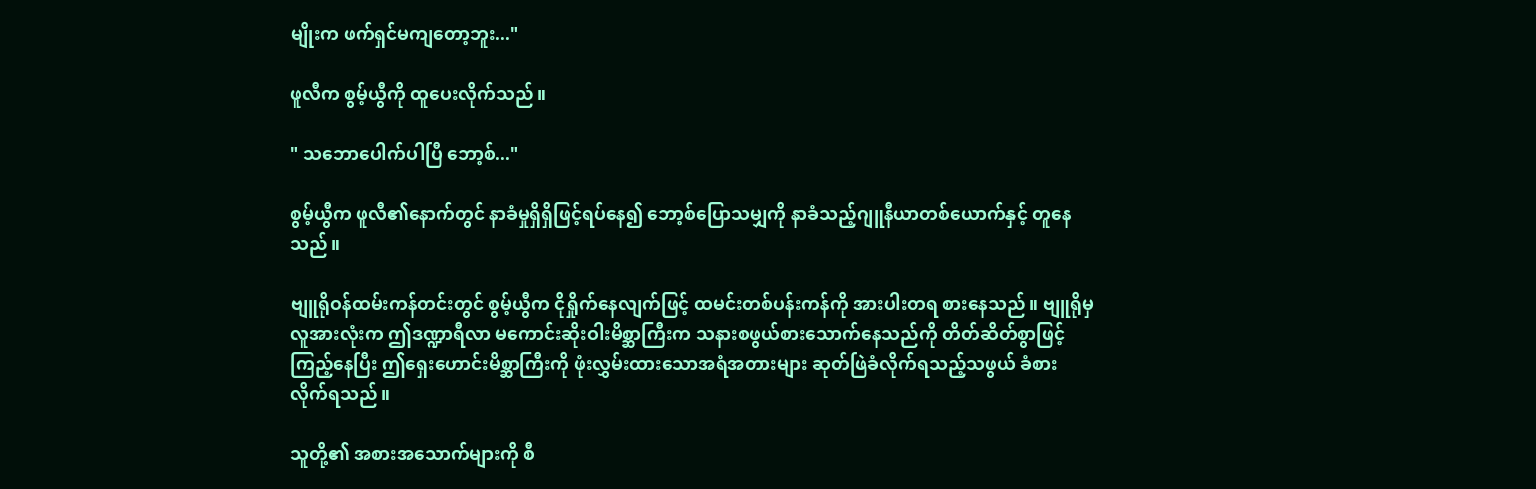မျိုးက ဖက်ရှင်မကျတော့ဘူး..."

ဖူလီက စွမ့်ယွီကို ထူပေးလိုက်သည်။

" သဘောပေါက်ပါပြီ ဘော့စ်..."

စွမ့်ယွီက ဖူလီ၏နောက်တွင် နာခံမှုရှိရှိဖြင့်ရပ်နေ၍ ဘော့စ်ပြောသမျှကို နာခံသည့်ဂျူနီယာတစ်ယောက်နှင့် တူနေသည်။

ဗျူရိုဝန်ထမ်းကန်တင်းတွင် စွမ့်ယွီက ငိုရှိုက်နေလျက်ဖြင့် ထမင်းတစ်ပန်းကန်ကို အားပါးတရ စားနေသည်။ ဗျူရိုမှလူအားလုံးက ဤဒဏ္ဍာရီလာ မကောင်းဆိုးဝါးမိစ္ဆာကြီးက သနားစဖွယ်စားသောက်နေသည်ကို တိတ်ဆိတ်စွာဖြင့်ကြည့်နေပြီး ဤရှေးဟောင်းမိစ္ဆာကြီးကို ဖုံးလွှမ်းထားသောအရံအတားများ ဆုတ်ဖြဲခံလိုက်ရသည့်သဖွယ် ခံစားလိုက်ရသည်။

သူတို့၏ အစားအသောက်များကို စီ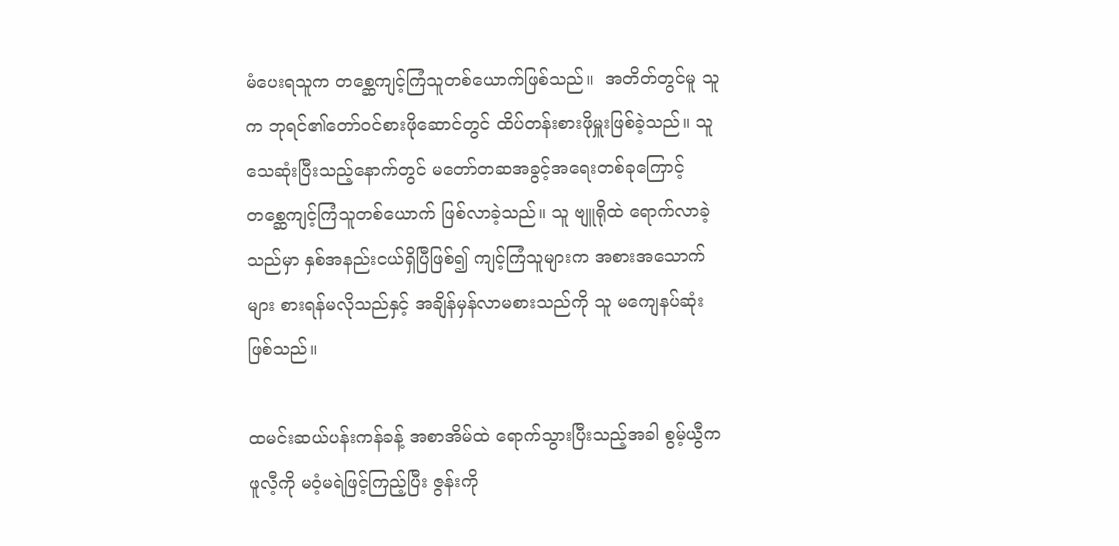မံပေးရသူက တစ္ဆေကျင့်ကြံသူတစ်ယောက်ဖြစ်သည်။  အတိတ်တွင်မူ သူက ဘုရင်၏တော်ဝင်စားဖိုဆောင်တွင် ထိပ်တန်းစားဖိုမှူးဖြစ်ခဲ့သည်။ သူ သေဆုံးပြီးသည့်နောက်တွင် မတော်တဆအခွင့်အရေးတစ်ခုကြောင့် တစ္ဆေကျင့်ကြံသူတစ်ယောက် ဖြစ်လာခဲ့သည်။ သူ ဗျူရိုထဲ ရောက်လာခဲ့သည်မှာ နှစ်အနည်းငယ်ရှိပြီဖြစ်၍ ကျင့်ကြံသူများက အစားအသောက်များ စားရန်မလိုသည်နှင့် အချိန်မှန်လာမစားသည်ကို သူ မကျေနပ်ဆုံးဖြစ်သည်။

ထမင်းဆယ်ပန်းကန်ခန့် အစာအိမ်ထဲ ရောက်သွားပြီးသည့်အခါ စွမ့်ယွီက ဖူလီ့ကို မဝံ့မရဲဖြင့်ကြည့်ပြီး ဇွန်းကို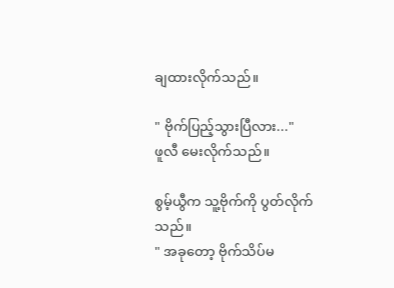ချထားလိုက်သည်။

" ဗိုက်ပြည့်သွားပြီလား..."
ဖူလီ မေးလိုက်သည်။

စွမ့်ယွီက သူ့ဗိုက်ကို ပွတ်လိုက်သည်။
" အခုတော့ ဗိုက်သိပ်မ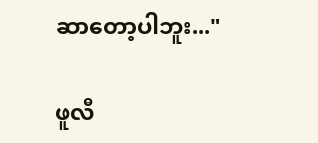ဆာတော့ပါဘူး..."

ဖူလီ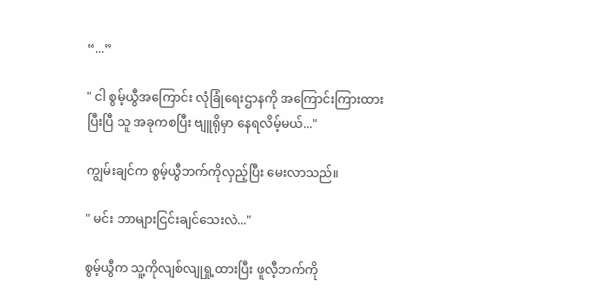“...”

" ငါ စွမ့်ယွီအကြောင်း လုံခြုံရေးဌာနကို အကြောင်းကြားထားပြီးပြီ သူ အခုကစပြီး ဗျူရိုမှာ နေရလိမ့်မယ်..."

ကျွမ်းချင်က စွမ့်ယွီဘက်ကိုလှည့်ပြီး မေးလာသည်။

" မင်း ဘာများငြင်းချင်သေးလဲ..."

စွမ့်ယွီက သူ့ကိုလျစ်လျုရှု့ထားပြီး ဖူလီ့ဘက်ကို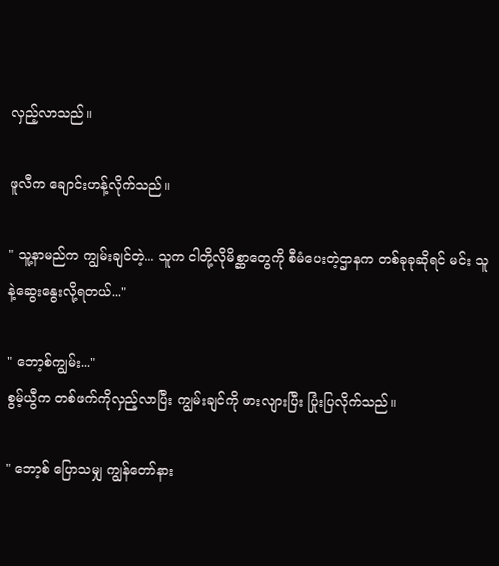လှည့်လာသည်။

ဖူလီက ချောင်းဟန့်လိုက်သည်။

" သူ့နာမည်က ကျွမ်းချင်တဲ့... သူက ငါတို့လိုမိစ္ဆာတွေကို စီမံပေးတဲ့ဌာနက တစ်ခုခုဆိုရင် မင်း သူနဲ့ဆွေးနွေးလို့ရတယ်..."

" ဘော့စ်ကျွမ်း..."
စွမ့်ယွီက တစ်ဖက်ကိုလှည့်လာပြီး ကျွမ်းချင်ကို ဖားလျားပြီး ပြုံးပြလိုက်သည်။

" ဘော့စ် ပြောသမျှ ကျွန်တော်နား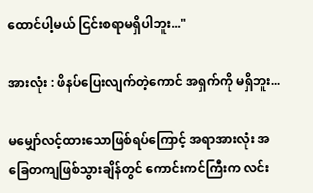ထောင်ပါ့မယ် ငြင်းစရာမရှိပါဘူး..."

အားလုံး : ဖိနပ်ပြေးလျက်တဲ့ကောင် အရှက်ကို မရှိဘူး...

မမျှော်လင့်ထားသောဖြစ်ရပ်ကြောင့် အရာအားလုံး အခြေတကျဖြစ်သွားချိန်တွင် ကောင်းကင်ကြီးက လင်း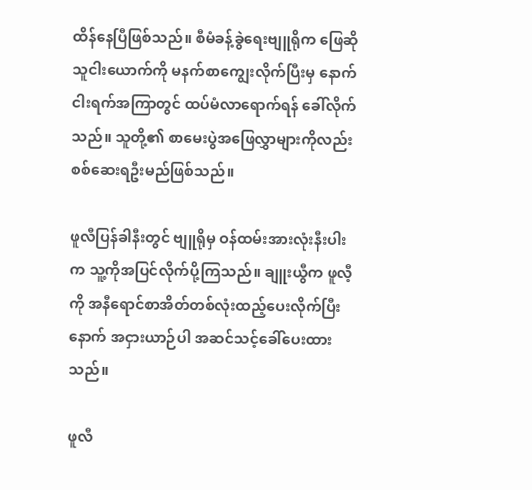ထိန်နေပြီဖြစ်သည်။ စီမံခန့်ခွဲရေးဗျူရိုက ဖြေဆိုသူငါးယောက်ကို မနက်စာကျွေးလိုက်ပြီးမှ နောက်ငါးရက်အကြာတွင် ထပ်မံလာရောက်ရန် ခေါ်လိုက်သည်။ သူတို့၏ စာမေးပွဲအဖြေလွှာများကိုလည်း စစ်ဆေးရဦးမည်ဖြစ်သည်။

ဖူလီပြန်ခါနီးတွင် ဗျူရိုမှ ဝန်ထမ်းအားလုံးနီးပါးက သူ့ကိုအပြင်လိုက်ပို့ကြသည်။ ချူးယွီက ဖူလီ့ကို အနီရောင်စာအိတ်တစ်လုံးထည့်ပေးလိုက်ပြီးနောက် အငှားယာဉ်ပါ အဆင်သင့်ခေါ်ပေးထားသည်။

ဖူလီ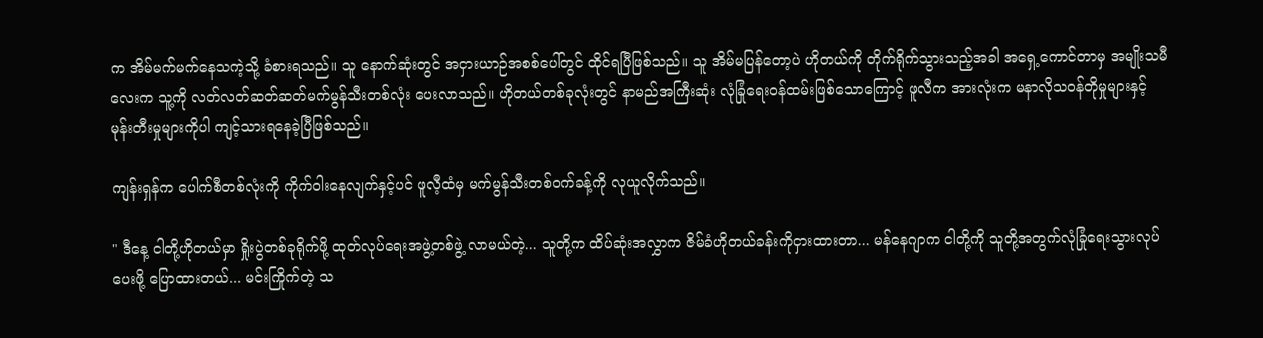က အိမ်မက်မက်နေသကဲ့သို့ ခံစားရသည်။ သူ နောက်ဆုံးတွင် အငှားယာဉ်အစစ်ပေါ်တွင် ထိုင်ရပြီဖြစ်သည်။ သူ အိမ်မပြန်တော့ပဲ ဟိုတယ်ကို တိုက်ရိုက်သွားသည့်အခါ အရှေ့ကောင်တာမှ အမျိုးသမီလေးက သူ့ကို လတ်လတ်ဆတ်ဆတ်မက်မွန်သီးတစ်လုံး ပေးလာသည်။ ဟိုတယ်တစ်ခုလုံးတွင် နာမည်အကြီးဆုံး လုံခြုံရေးဝန်ထမ်းဖြစ်သောကြောင့် ဖူလီက အားလုံးက မနာလိုသဝန်တိုမှုများနှင့် မုန်းတီးမှုများကိုပါ ကျင့်သားရနေခဲ့ပြီဖြစ်သည်။

ကျန်းရှန်က ပေါက်စီတစ်လုံးကို ကိုက်ဝါးနေလျက်နှင့်ပင် ဖူလီ့ထံမှ မက်မွန်သီးတစ်ဝက်ခန့်ကို လုယူလိုက်သည်။

" ဒီနေ့ ငါတို့ဟိုတယ်မှာ ရှိုးပွဲတစ်ခုရိုက်ဖို့ ထုတ်လုပ်ရေးအဖွဲ့တစ်ဖွဲ့ လာမယ်တဲ့... သူတို့က ထိပ်ဆုံးအလွှာက ဇိမ်ခံဟိုတယ်ခန်းကိုငှားထားတာ... မန်နေဂျာက ငါတို့ကို သူတို့အတွက်လုံခြုံရေးသွားလုပ်ပေးဖို့ ပြောထားတယ်... မင်းကြိုက်တဲ့ သ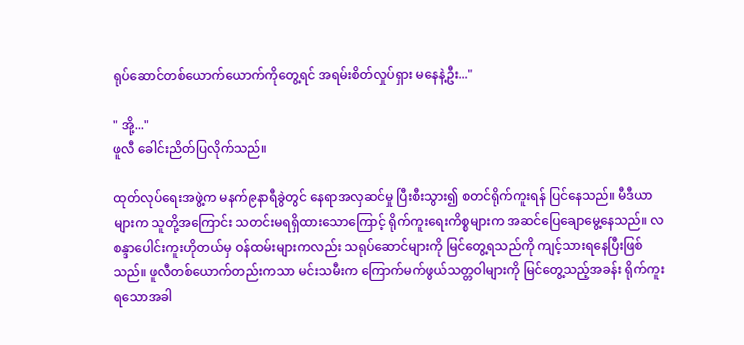ရုပ်ဆောင်တစ်ယောက်ယောက်ကိုတွေ့ရင် အရမ်းစိတ်လှုပ်ရှား မနေနဲ့ဦး..."

" အို့..."
ဖူလီ ခေါင်းညိတ်ပြလိုက်သည်။

ထုတ်လုပ်ရေးအဖွဲ့က မနက်၉နာရီခွဲတွင် နေရာအလှဆင်မှု ပြီးစီးသွား၍ စတင်ရိုက်ကူးရန် ပြင်နေသည်။ မီဒီယာများက သူတို့အကြောင်း သတင်းမရရှိထားသောကြောင့် ရိုက်ကူးရေးကိစ္စများက အဆင်ပြေချောမွေ့နေသည်။ လစန္ဒာပေါင်းကူးဟိုတယ်မှ ဝန်ထမ်းများကလည်း သရုပ်ဆောင်များကို မြင်တွေ့ရသည်ကို ကျင့်သားရနေပြီးဖြစ်သည်။ ဖူလီတစ်ယောက်တည်းကသာ မင်းသမီးက ကြောက်မက်ဖွယ်သတ္တဝါများကို မြင်တွေ့သည့်အခန်း ရိုက်ကူးရသောအခါ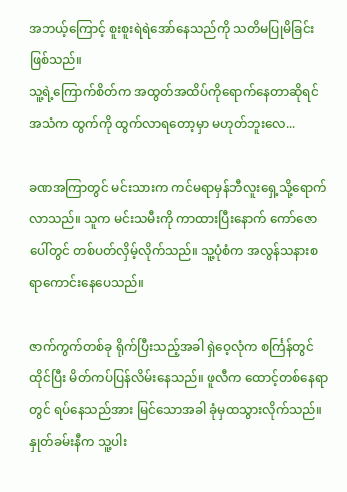အဘယ့်ကြောင့် စူးစူးရဲရဲအော်နေသည်ကို သတိမပြုမိခြင်းဖြစ်သည်။
သူ့ရဲ့ကြောက်စိတ်က အထွတ်အထိပ်ကိုရောက်နေတာဆိုရင် အသံက ထွက်ကို ထွက်လာရတော့မှာ မဟုတ်ဘူးလေ...

ခဏအကြာတွင် မင်းသားက ကင်မရာမှန်ဘီလူးရှေ့သို့ရောက်လာသည်။ သူက မင်းသမီးကို ကာထားပြီးနောက် ကော်ဇောပေါ်တွင် တစ်ပတ်လှိမ့်လိုက်သည်။ သူ့ပုံစံက အလွန်သနားစရာကောင်းနေပေသည်။

ဇာက်ကွက်တစ်ခု ရိုက်ပြီးသည့်အခါ ရှဲဝေ့လုံက စင်္ကြန်တွင်ထိုင်ပြီး မိတ်ကပ်ပြန်လိမ်းနေသည်။ ဖူလီက ထောင့်တစ်နေရာတွင် ရပ်နေသည်အား မြင်သောအခါ ခုံမှထသွားလိုက်သည်။ နှုတ်ခမ်းနီက သူ့ပါး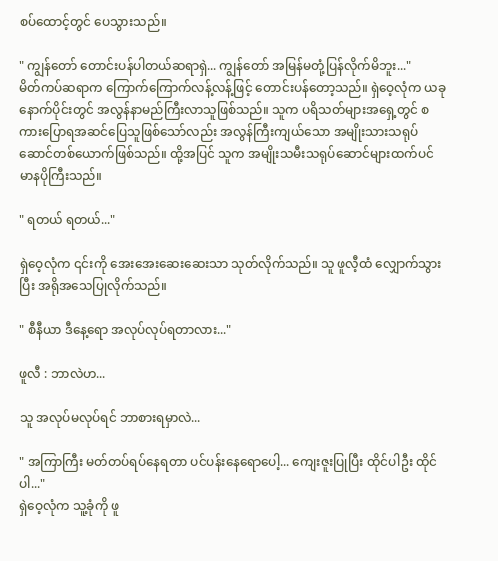စပ်ထောင့်တွင် ပေသွား‌သည်။

" ကျွန်တော် တောင်းပန်ပါတယ်ဆရာရှဲ... ကျွန်တော် အမြန်မတုံ့ပြန်လိုက်မိဘူး..."
မိတ်ကပ်ဆရာက ကြောက်ကြောက်လန့်လန့်ဖြင့် တောင်းပန်တော့သည်။ ရှဲဝေ့လုံက ယခုနောက်ပိုင်းတွင် အလွန်နာမည်ကြီးလာသူဖြစ်သည်။ သူက ပရိသတ်များအရှေ့တွင် စကားပြောရအဆင်ပြေသူဖြစ်သော်လည်း အလွန်ကြီးကျယ်သော အမျိုးသားသရုပ်ဆောင်တစ်ယောက်ဖြစ်သည်။ ထို့အပြင် သူက အမျိုးသမီးသရုပ်ဆောင်များထက်ပင် မာနပိုကြီးသည်။

" ရတယ် ရတယ်..."

ရှဲဝေ့လုံက ၎င်းကို အေးအေးဆေးဆေးသာ သုတ်လိုက်သည်။ သူ ဖူလီ့ထံ လျှောက်သွားပြီး အရိုအသေပြုလိုက်သည်။

" စီနီယာ ဒီနေ့ရော အလုပ်လုပ်ရတာလား..."

ဖူလီ : ဘာလဲဟ...

သူ အလုပ်မလုပ်ရင် ဘာစားရမှာလဲ...

" အကြာကြီး မတ်တပ်ရပ်နေရတာ ပင်ပန်းနေရောပေါ့... ကျေးဇူးပြုပြီး ထိုင်ပါဦး ထိုင်ပါ..."
ရှဲဝေ့လုံက သူ့ခုံကို ဖူ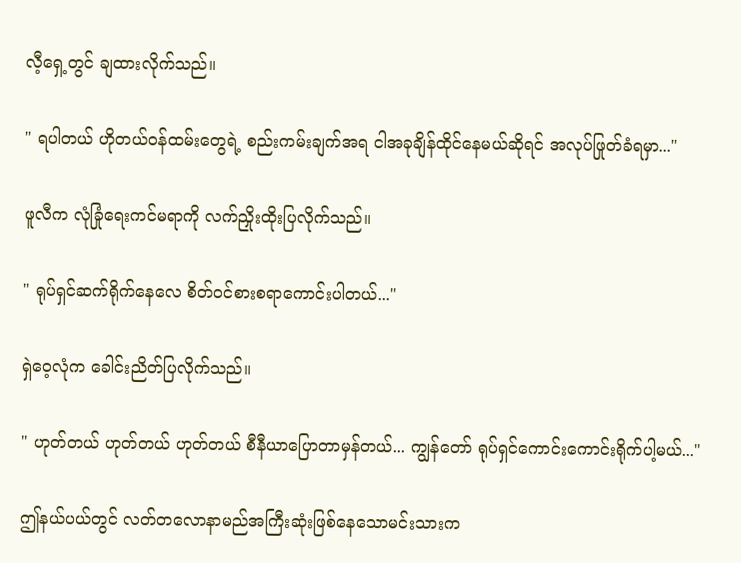လီ့ရှေ့တွင် ချထားလိုက်သည်။

" ရပါတယ် ဟိုတယ်ဝန်ထမ်းတွေရဲ့ စည်းကမ်းချက်အရ ငါအခုချိန်ထိုင်နေမယ်ဆိုရင် အလုပ်ဖြုတ်ခံရမှာ..."

ဖူလီက လုံခြုံရေးကင်မရာကို လက်ညှိုးထိုးပြလိုက်သည်။

" ရုပ်ရှင်ဆက်ရိုက်နေလေ စိတ်ဝင်စားစရာကောင်းပါတယ်..."

ရှဲဝေ့လုံက ခေါင်းညိတ်ပြလိုက်သည်။

" ဟုတ်တယ် ဟုတ်တယ် ဟုတ်တယ် စီနီယာပြောတာမှန်တယ်... ကျွန်တော် ရုပ်ရှင်ကောင်းကောင်းရိုက်ပါ့မယ်..."

ဤနယ်ပယ်တွင် လတ်တလောနာမည်အကြီးဆုံးဖြစ်နေသောမင်းသားက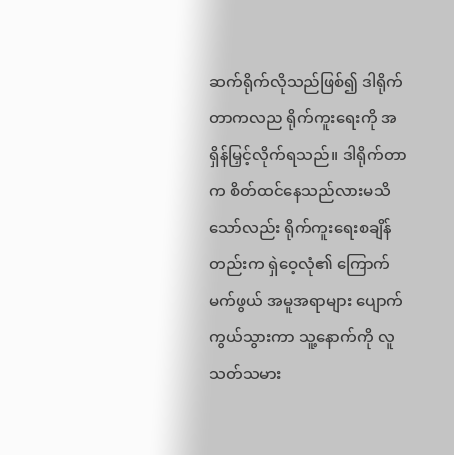ဆက်ရိုက်လိုသည်ဖြစ်၍ ဒါရိုက်တာကလည ရိုက်ကူးရေးကို အရှိန်မြှင့်လိုက်ရသည်။ ဒါရိုက်တာက စိတ်ထင်နေသည်လားမသိသော်လည်း ရိုက်ကူးရေးစချိန်တည်းက ရှဲဝေ့လုံ၏ ကြောက်မက်ဖွယ် အမူအရာများ ပျောက်ကွယ်သွားကာ သူ့နောက်ကို လူသတ်သမား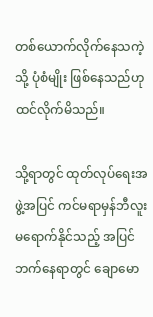တစ်ယောက်လိုက်နေသကဲ့သို့ ပုံစံမျိုး ဖြစ်နေသည်ဟု ထင်လိုက်မိသည်။

သို့ရာတွင် ထုတ်လုပ်ရေးအဖွဲ့အပြင် ကင်မရာမှန်ဘီလူးမရောက်နိုင်သည့် အပြင်ဘက်နေရာတွင် ချောမော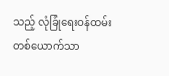သည့် လုံခြုံရေးဝန်ထမ်းတစ်ယောက်သာ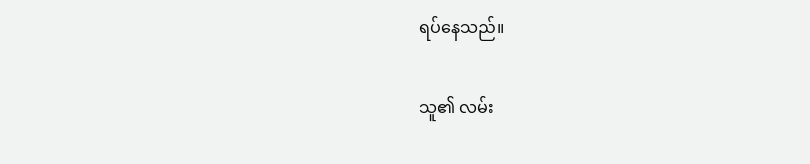ရပ်နေသည်။

သူ၏ လမ်း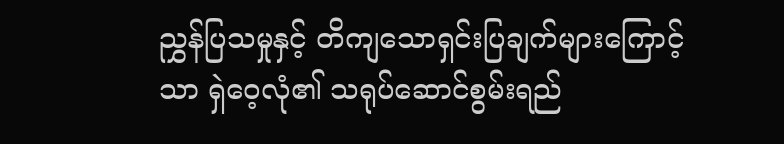ညွှန်ပြသမှုနှင့် တိကျသောရှင်းပြချက်များကြောင့်သာ ရှဲဝေ့လုံ၏ သရုပ်ဆောင်စွမ်းရည်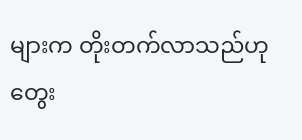များက တိုးတက်လာသည်ဟု တွေး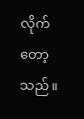လိုက်တော့သည်။